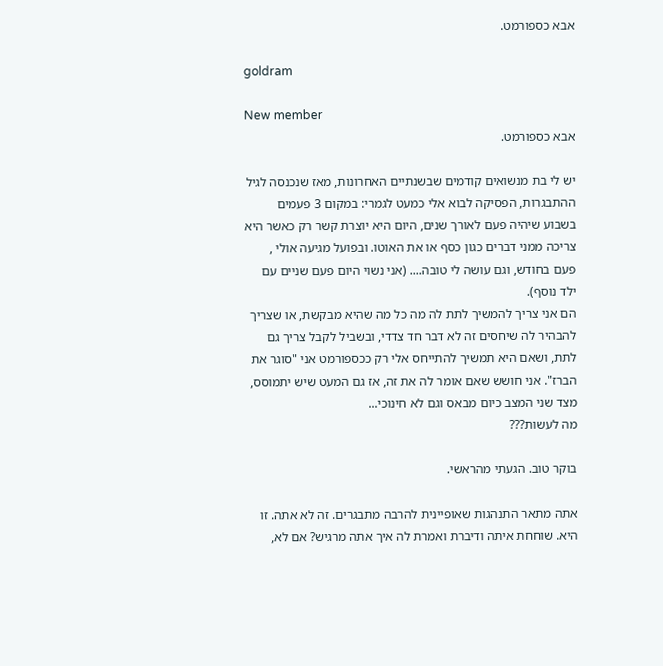אבא כספורמט.

goldram

New member
אבא כספורמט.

יש לי בת מנשואים קודמים שבשנתיים האחרונות, מאז שנכנסה לגיל ההתבגרות, הפסיקה לבוא אלי כמעט לגמרי: במקום 3 פעמים בשבוע שיהיה פעם לאורך שנים, היום היא יוצרת קשר רק כאשר היא צריכה ממני דברים כגון כסף או את האוטו. ובפועל מגיעה אולי , פעם בחודש, וגם עושה לי טובה.... (אני נשוי היום פעם שניים עם ילד נוסף).
הם אני צריך להמשיך לתת לה מה כל מה שהיא מבקשת, או שצריך להבהיר לה שיחסים זה לא דבר חד צדדי, ובשביל לקבל צריך גם לתת, ושאם היא תמשיך להתייחס אלי רק ככספורמט אני "סוגר את הברז". אני חושש שאם אומר לה את זה, אז גם המעט שיש יתמוסס, מצד שני המצב כיום מבאס וגם לא חינוכי...
מה לעשות???

בוקר טוב. הגעתי מהראשי.

אתה מתאר התנהגות שאופיינית להרבה מתבגרים. זה לא אתה. זו היא. שוחחת איתה ודיברת ואמרת לה איך אתה מרגיש? אם לא,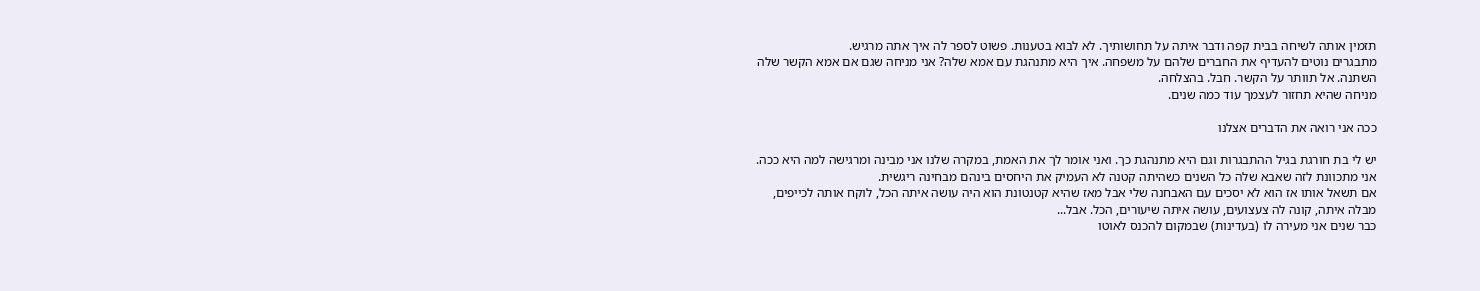תזמין אותה לשיחה בבית קפה ודבר איתה על תחושותיך. לא לבוא בטענות. פשוט לספר לה איך אתה מרגיש.
מתבגרים נוטים להעדיף את החברים שלהם על משפחה. איך היא מתנהגת עם אמא שלה? אני מניחה שגם אם אמא הקשר שלה השתנה. אל תוותר על הקשר. חבל. בהצלחה.
מניחה שהיא תחזור לעצמך עוד כמה שנים.

ככה אני רואה את הדברים אצלנו

יש לי בת חורגת בגיל ההתבגרות וגם היא מתנהגת כך. ואני אומר לך את האמת, במקרה שלנו אני מבינה ומרגישה למה היא ככה. אני מתכוונת לזה שאבא שלה כל השנים כשהיתה קטנה לא העמיק את היחסים בינהם מבחינה ריגשית.
אם תשאל אותו אז הוא לא יסכים עם האבחנה שלי אבל מאז שהיא קטנטונת הוא היה עושה איתה הכל, לוקח אותה לכייפים, מבלה איתה, קונה לה צעצועים, עושה איתה שיעורים, הכל. אבל...
כבר שנים אני מעירה לו (בעדינות) שבמקום להכנס לאוטו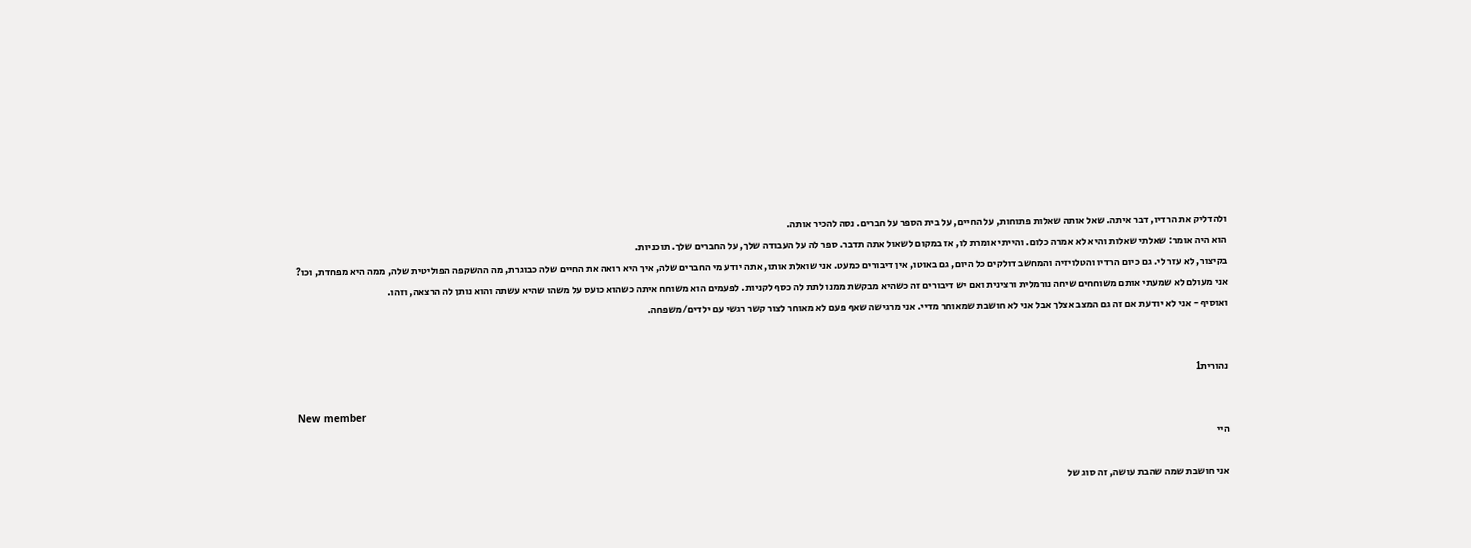ולהדליק את הרדיו, דבר איתה. שאל אותה שאלות פתוחות, על החיים, על בית הספר על חברים. נסה להכיר אותה.
הוא היה אומר: שאלתי שאלות והיא לא אמרה כלום. והייתי אומרת לו, אז במקום לשאול אתה תדבר. ספר לה על העבודה שלך, על החברים שלך. תוכניות.
בקיצור, לא עזר לי. גם כיום הרדיו והטלויזיה והמחשב דולקים כל היום, גם באוטו, אין דיבורים כמעט. אני שואלת אותו, אתה יודע מי החברים שלה, איך היא רואה את החיים שלה כבוגרת, מה ההשקפה הפוליטית שלה, ממה היא מפחדת, וכו?
אני מעולם לא שמעתי אותם משוחחים שיחה נורמלית ורצינית ואם יש דיבורים זה כשהיא מבקשת ממנו לתת לה כסף לקניות. לפעמים הוא משוחח איתה כשהוא כועס על משהו שהיא עשתה והוא נותן לה הרצאה, וזהו.
ואוסיף - אני לא יודעת אם זה גם המצב אצלך אבל אני לא חושבת שמאוחר מדיי. אני מרגישה שאף פעם לא מאוחר לצור קשר רגשי עם ילדים/משפחה.


נהורית1

New member
היי

אני חושבת שמה שהבת עושה, זה סוג של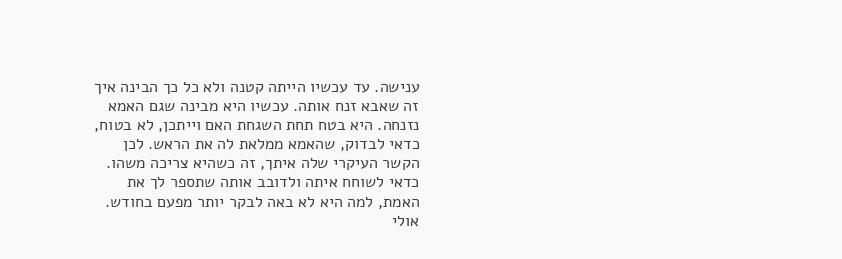ענישה. עד עכשיו הייתה קטנה ולא כל כך הבינה איך זה שאבא זנח אותה. עכשיו היא מבינה שגם האמא נזנחה. היא בטח תחת השגחת האם וייתכן, לא בטוח, כדאי לבדוק, שהאמא ממלאת לה את הראש. לכן הקשר העיקרי שלה איתך, זה כשהיא צריכה משהו. כדאי לשוחח איתה ולדובב אותה שתספר לך את האמת, למה היא לא באה לבקר יותר מפעם בחודש. אולי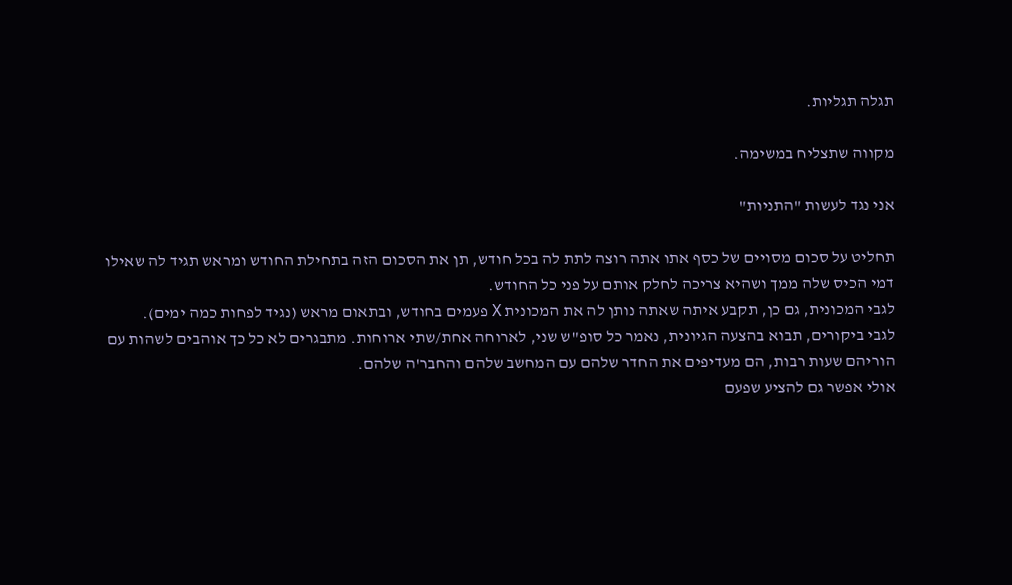תגלה תגליות.

מקווה שתצליח במשימה.

אני נגד לעשות "התניות"

תחליט על סכום מסויים של כסף אתו אתה רוצה לתת לה בכל חודש, תן את הסכום הזה בתחילת החודש ומראש תגיד לה שאילו דמי הכיס שלה ממך ושהיא צריכה לחלק אותם על פני כל החודש.
לגבי המכונית, גם כן, תקבע איתה שאתה נותן לה את המכונית X פעמים בחודש, ובתאום מראש (נגיד לפחות כמה ימים).
לגבי ביקורים, תבוא בהצעה הגיונית, נאמר כל סופ"ש שני, לארוחה אחת/שתי ארוחות. מתבגרים לא כל כך אוהבים לשהות עם הוריהם שעות רבות, הם מעדיפים את החדר שלהם עם המחשב שלהם והחבר'ה שלהם.
אולי אפשר גם להציע שפעם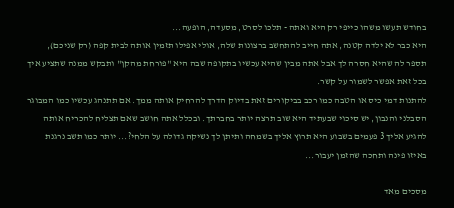בחודש תעשו משהו כייפי רק היא ואתה - תלכו לסרט, מסעדה, הופעה...
היא כבר לא ילדה קטנה, אתה חייב להתחשב ברצונות שלה, אולי אפילו תזמין אותה לבית קפה (רק שניכם), תספר לה שהיא חסרה לך אבל אתה מבין שהיא עכשיו בתקופה שבה היא "פורחת מהקן" ותבקש ממנה שתציע איך בכל זאת אפשר לשמור על קשר.
להתנות דמי כיס או הטבה כמו רכב בביקורים זאת בדיוק הדרך להרחיק אותה ממך. אם תתנהג עכשיו כמו המבוגר הסבלני והנבון, יש סיכוי שבעתיד היא שוב תרצה יותר בחברתך. ובכלל אתה חושב שאם תצליח להכריח אותה להגיע אליך 3 פעמים בשבוע היא תרוץ אליך בשמחה ותיתן לך נשיקה גדולה על הלחי?... יותר כמו תשב נרגנת באיזו פינה ותחכה שהזמן יעבור...

מסכים מאד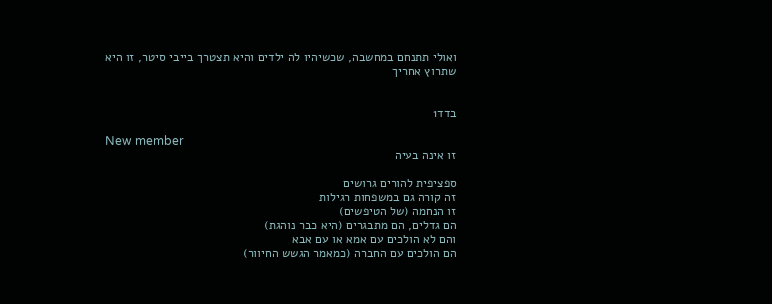ואולי תתנחם במחשבה, שכשיהיו לה ילדים והיא תצטרך בייבי סיטר, זו היא שתרוץ אחריך


בדד1

New member
זו אינה בעיה

ספציפית להורים גרושים
זה קורה גם במשפחות רגילות
זו הנחמה (של הטיפשים)
הם גדלים, הם מתבגרים (היא כבר נוהגת)
והם לא הולכים עם אמא או עם אבא
הם הולכים עם החברה (כמאמר הגשש החיוור)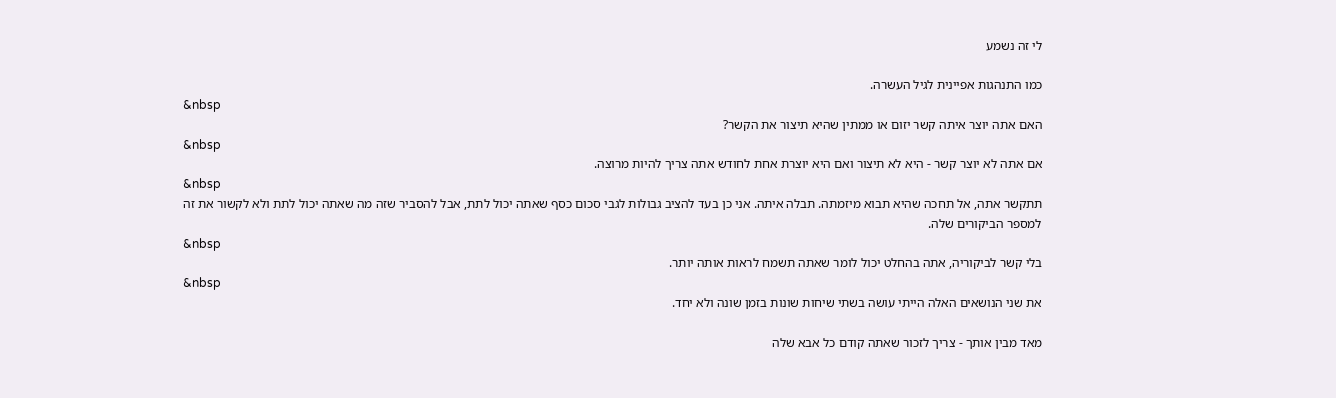לי זה נשמע

כמו התנהגות אפיינית לגיל העשרה.
&nbsp
האם אתה יוצר איתה קשר יזום או ממתין שהיא תיצור את הקשר?
&nbsp
אם אתה לא יוצר קשר - היא לא תיצור ואם היא יוצרת אחת לחודש אתה צריך להיות מרוצה.
&nbsp
תתקשר אתה, אל תחכה שהיא תבוא מיזמתה. תבלה איתה. אני כן בעד להציב גבולות לגבי סכום כסף שאתה יכול לתת, אבל להסביר שזה מה שאתה יכול לתת ולא לקשור את זה למספר הביקורים שלה.
&nbsp
בלי קשר לביקוריה, אתה בהחלט יכול לומר שאתה תשמח לראות אותה יותר.
&nbsp
את שני הנושאים האלה הייתי עושה בשתי שיחות שונות בזמן שונה ולא יחד.

מאד מבין אותך - צריך לזכור שאתה קודם כל אבא שלה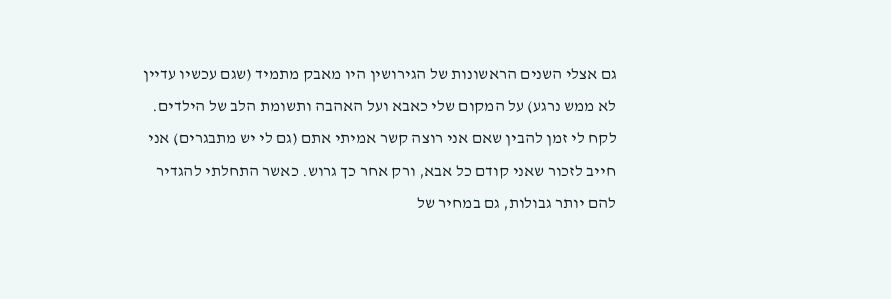גם אצלי השנים הראשונות של הגירושין היו מאבק מתמיד (שגם עכשיו עדיין לא ממש נרגע) על המקום שלי כאבא ועל האהבה ותשומת הלב של הילדים. לקח לי זמן להבין שאם אני רוצה קשר אמיתי אתם (גם לי יש מתבגרים) אני חייב לזכור שאני קודם כל אבא, ורק אחר כך גרוש. כאשר התחלתי להגדיר להם יותר גבולות, גם במחיר של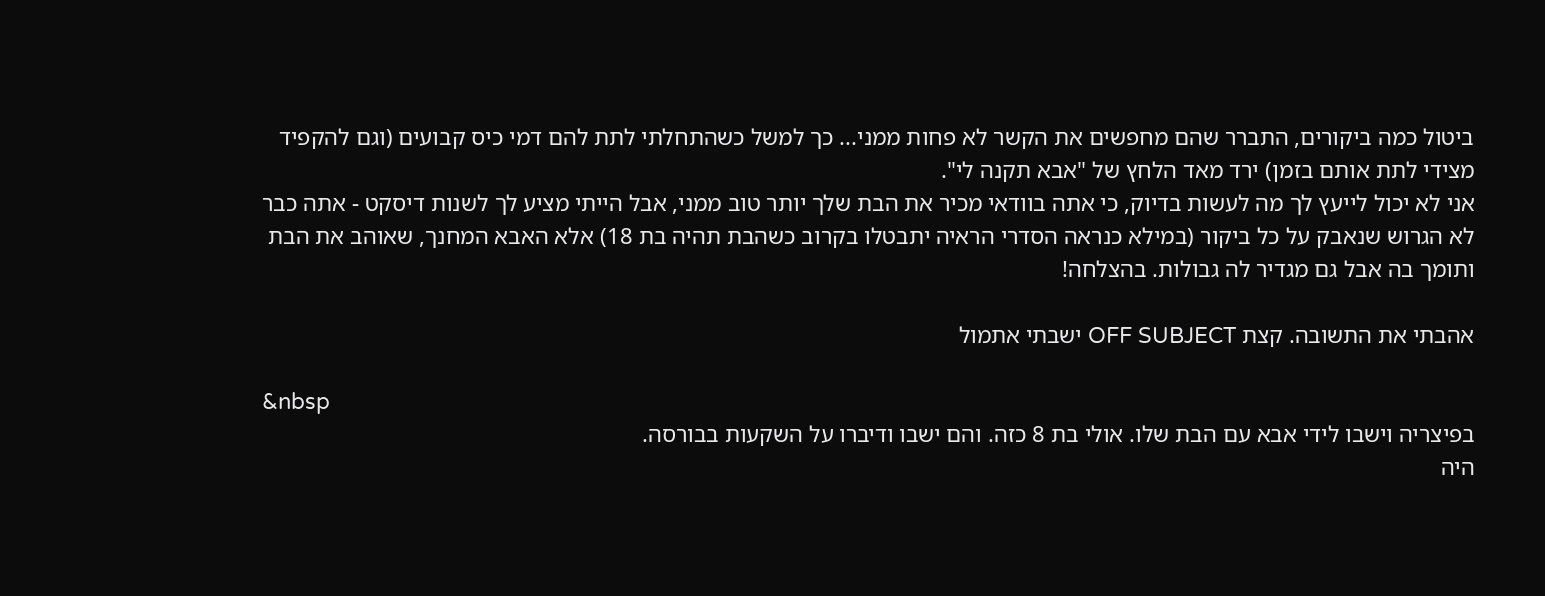ביטול כמה ביקורים, התברר שהם מחפשים את הקשר לא פחות ממני... כך למשל כשהתחלתי לתת להם דמי כיס קבועים (וגם להקפיד מצידי לתת אותם בזמן) ירד מאד הלחץ של "אבא תקנה לי".
אני לא יכול לייעץ לך מה לעשות בדיוק, כי אתה בוודאי מכיר את הבת שלך יותר טוב ממני, אבל הייתי מציע לך לשנות דיסקט - אתה כבר לא הגרוש שנאבק על כל ביקור (במילא כנראה הסדרי הראיה יתבטלו בקרוב כשהבת תהיה בת 18) אלא האבא המחנך, שאוהב את הבת ותומך בה אבל גם מגדיר לה גבולות. בהצלחה!

אהבתי את התשובה. קצת OFF SUBJECT ישבתי אתמול

&nbsp
בפיצריה וישבו לידי אבא עם הבת שלו. אולי בת 8 כזה. והם ישבו ודיברו על השקעות בבורסה.
היה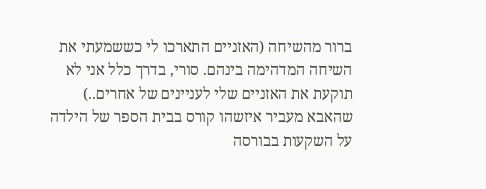ברור מהשיחה (האזניים התארכו לי כששמעתי את השיחה המדהימה בינהם. סורי, בדרך כלל אני לא תוקעת את האזניים שלי לעניינים של אחרים..) שהאבא מעביר איזשהו קורס בבית הספר של הילדה על השקעות בבורסה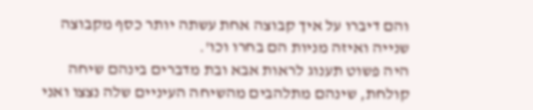והם דיברו על איך קבוצה אחת עשתה יותר כסף מקבוצה שנייה ואיזה מניות הם בחרו וכו'.
היה פשוט תענוג לראות אבא ובת מדברים בינהם שיחה קולחת, שינהם מתלהבים מהשיחה העיניים שלה נצצו ואני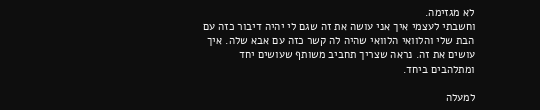לא מגזימה.
וחשבתי לעצמי איך אני עושה את זה שגם לי יהיה דיבור כזה עם הבת שלי והלוואי הלוואי שהיה לה קשר כזה עם אבא שלה. איך עושים את זה. נראה שצריך תחביב משותף שעושים יחד ומתלהבים ביחד.

למעלה